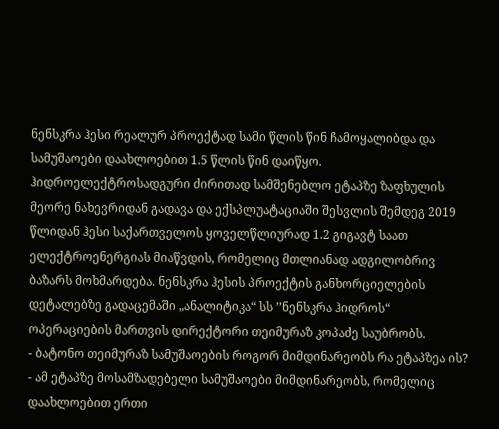ნენსკრა ჰესი რეალურ პროექტად სამი წლის წინ ჩამოყალიბდა და სამუშაოები დაახლოებით 1.5 წლის წინ დაიწყო. ჰიდროელექტროსადგური ძირითად სამშენებლო ეტაპზე ზაფხულის მეორე ნახევრიდან გადავა და ექსპლუატაციაში შესვლის შემდეგ 2019 წლიდან ჰესი საქართველოს ყოველწლიურად 1.2 გიგავტ საათ ელექტროენერგიას მიაწვდის, რომელიც მთლიანად ადგილობრივ ბაზარს მოხმარდება. ნენსკრა ჰესის პროექტის განხორციელების დეტალებზე გადაცემაში „ანალიტიკა“ სს ’’ნენსკრა ჰიდროს“ ოპერაციების მართვის დირექტორი თეიმურაზ კოპაძე საუბრობს.
- ბატონო თეიმურაზ სამუშაოების როგორ მიმდინარეობს რა ეტაპზეა ის?
- ამ ეტაპზე მოსამზადებელი სამუშაოები მიმდინარეობს, რომელიც დაახლოებით ერთი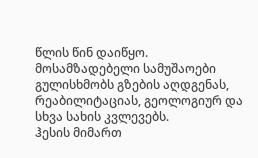წლის წინ დაიწყო. მოსამზადებელი სამუშაოები გულისხმობს გზების აღდგენას, რეაბილიტაციას, გეოლოგიურ და სხვა სახის კვლევებს.
ჰესის მიმართ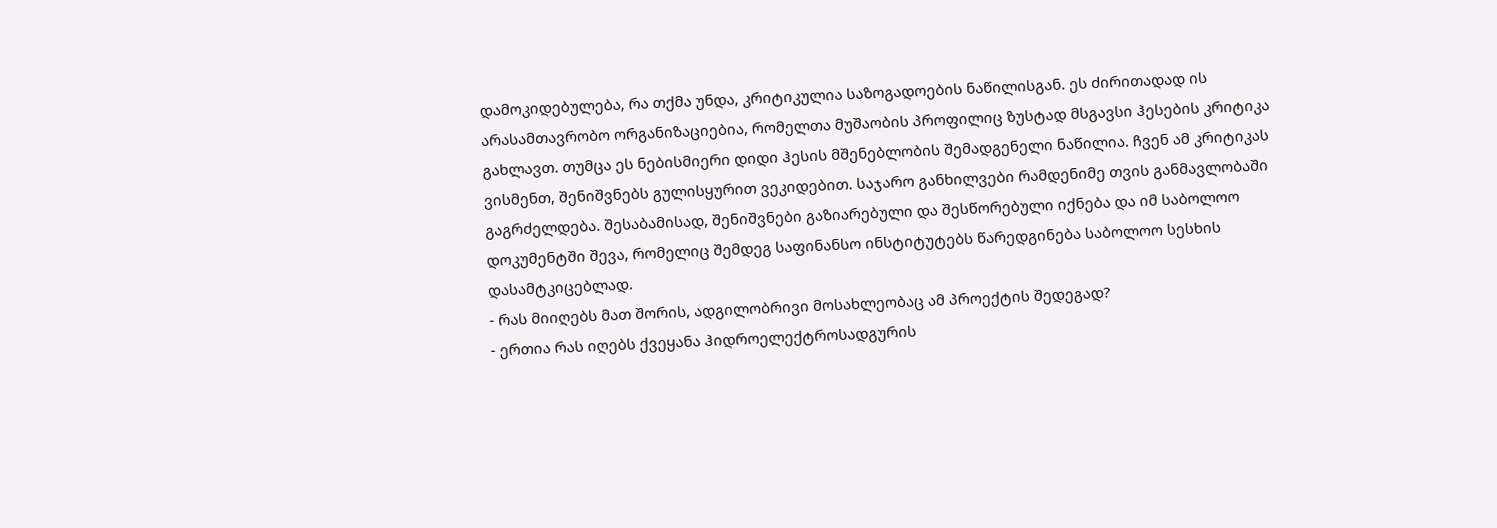დამოკიდებულება, რა თქმა უნდა, კრიტიკულია საზოგადოების ნაწილისგან. ეს ძირითადად ის არასამთავრობო ორგანიზაციებია, რომელთა მუშაობის პროფილიც ზუსტად მსგავსი ჰესების კრიტიკა გახლავთ. თუმცა ეს ნებისმიერი დიდი ჰესის მშენებლობის შემადგენელი ნაწილია. ჩვენ ამ კრიტიკას ვისმენთ, შენიშვნებს გულისყურით ვეკიდებით. საჯარო განხილვები რამდენიმე თვის განმავლობაში გაგრძელდება. შესაბამისად, შენიშვნები გაზიარებული და შესწორებული იქნება და იმ საბოლოო დოკუმენტში შევა, რომელიც შემდეგ საფინანსო ინსტიტუტებს წარედგინება საბოლოო სესხის დასამტკიცებლად.
- რას მიიღებს მათ შორის, ადგილობრივი მოსახლეობაც ამ პროექტის შედეგად?
- ერთია რას იღებს ქვეყანა ჰიდროელექტროსადგურის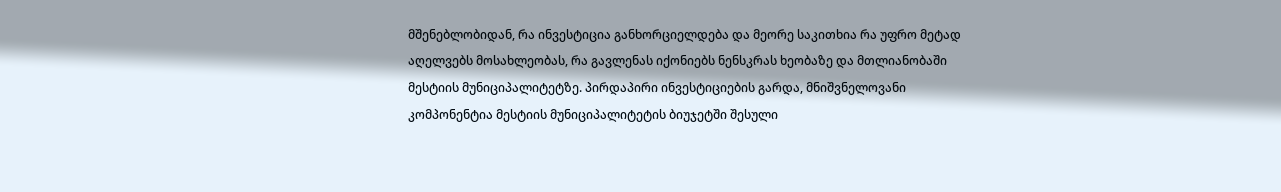მშენებლობიდან, რა ინვესტიცია განხორციელდება და მეორე საკითხია რა უფრო მეტად აღელვებს მოსახლეობას, რა გავლენას იქონიებს ნენსკრას ხეობაზე და მთლიანობაში მესტიის მუნიციპალიტეტზე. პირდაპირი ინვესტიციების გარდა, მნიშვნელოვანი კომპონენტია მესტიის მუნიციპალიტეტის ბიუჯეტში შესული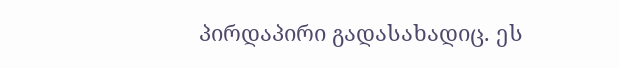პირდაპირი გადასახადიც. ეს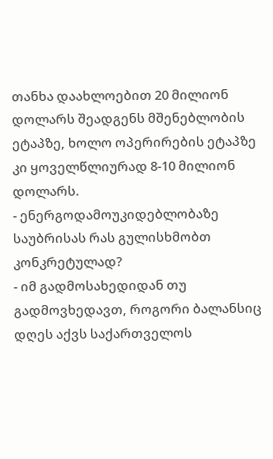თანხა დაახლოებით 20 მილიონ დოლარს შეადგენს მშენებლობის ეტაპზე, ხოლო ოპერირების ეტაპზე კი ყოველწლიურად 8-10 მილიონ დოლარს.
- ენერგოდამოუკიდებლობაზე საუბრისას რას გულისხმობთ კონკრეტულად?
- იმ გადმოსახედიდან თუ გადმოვხედავთ, როგორი ბალანსიც დღეს აქვს საქართველოს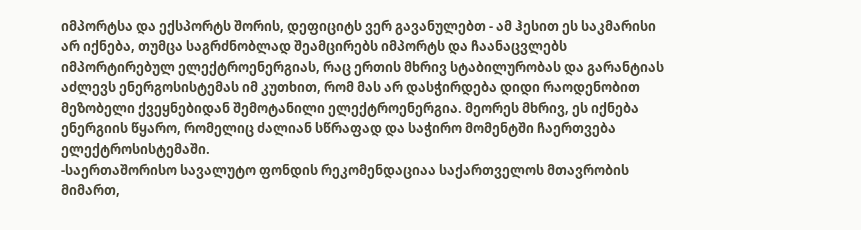იმპორტსა და ექსპორტს შორის, დეფიციტს ვერ გავანულებთ - ამ ჰესით ეს საკმარისი არ იქნება, თუმცა საგრძნობლად შეამცირებს იმპორტს და ჩაანაცვლებს იმპორტირებულ ელექტროენერგიას, რაც ერთის მხრივ სტაბილურობას და გარანტიას აძლევს ენერგოსისტემას იმ კუთხით, რომ მას არ დასჭირდება დიდი რაოდენობით მეზობელი ქვეყნებიდან შემოტანილი ელექტროენერგია. მეორეს მხრივ, ეს იქნება ენერგიის წყარო, რომელიც ძალიან სწრაფად და საჭირო მომენტში ჩაერთვება ელექტროსისტემაში.
-საერთაშორისო სავალუტო ფონდის რეკომენდაციაა საქართველოს მთავრობის მიმართ,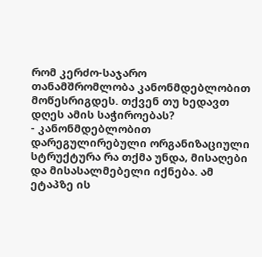რომ კერძო-საჯარო თანამშრომლობა კანონმდებლობით მოწესრიგდეს. თქვენ თუ ხედავთ დღეს ამის საჭიროებას?
- კანონმდებლობით დარეგულირებული ორგანიზაციული სტრუქტურა რა თქმა უნდა, მისაღები და მისასალმებელი იქნება. ამ ეტაპზე ის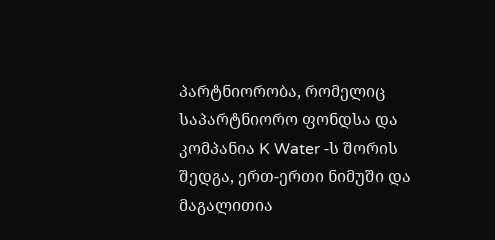პარტნიორობა, რომელიც საპარტნიორო ფონდსა და კომპანია K Water -ს შორის შედგა, ერთ-ერთი ნიმუში და მაგალითია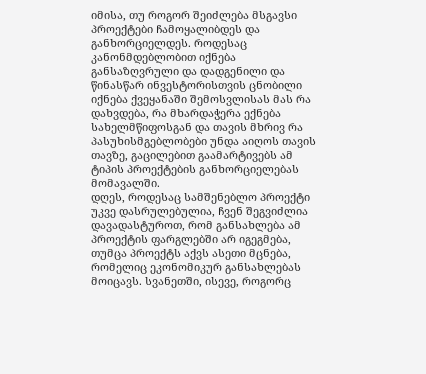იმისა, თუ როგორ შეიძლება მსგავსი პროექტები ჩამოყალიბდეს და განხორციელდეს. როდესაც კანონმდებლობით იქნება განსაზღვრული და დადგენილი და წინასწარ ინვესტორისთვის ცნობილი იქნება ქვეყანაში შემოსვლისას მას რა დახვდება, რა მხარდაჭერა ექნება სახელმწიფოსგან და თავის მხრივ რა პასუხისმგებლობები უნდა აიღოს თავის თავზე, გაცილებით გაამარტივებს ამ ტიპის პროექტების განხორციელებას მომავალში.
დღეს, როდესაც სამშენებლო პროექტი უკვე დასრულებულია, ჩვენ შეგვიძლია დავადასტუროთ, რომ განსახლება ამ პროექტის ფარგლებში არ იგეგმება, თუმცა პროექტს აქვს ასეთი მცნება, რომელიც ეკონომიკურ განსახლებას მოიცავს. სვანეთში, ისევე, როგორც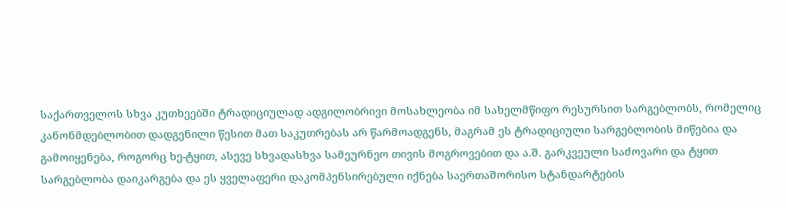საქართველოს სხვა კუთხეებში ტრადიციულად ადგილობრივი მოსახლეობა იმ სახელმწიფო რესურსით სარგებლობს, რომელიც კანონმდებლობით დადგენილი წესით მათ საკუთრებას არ წარმოადგენს, მაგრამ ეს ტრადიციული სარგებლობის მიწებია და გამოიყენება, როგორც ხე-ტყით, ასევე სხვადასხვა სამეურნეო თივის მოგროვებით და ა.შ. გარკვეული საძოვარი და ტყით სარგებლობა დაიკარგება და ეს ყველაფერი დაკომპენსირებული იქნება საერთაშორისო სტანდარტების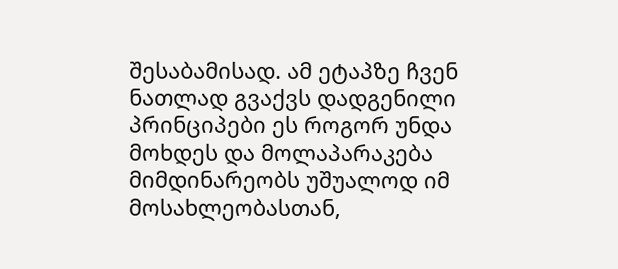შესაბამისად. ამ ეტაპზე ჩვენ ნათლად გვაქვს დადგენილი პრინციპები ეს როგორ უნდა მოხდეს და მოლაპარაკება მიმდინარეობს უშუალოდ იმ მოსახლეობასთან,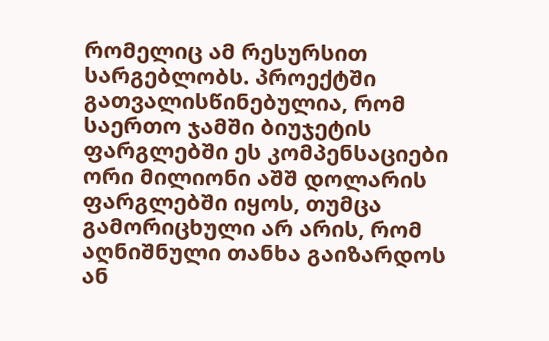რომელიც ამ რესურსით სარგებლობს. პროექტში გათვალისწინებულია, რომ საერთო ჯამში ბიუჯეტის ფარგლებში ეს კომპენსაციები ორი მილიონი აშშ დოლარის ფარგლებში იყოს, თუმცა გამორიცხული არ არის, რომ აღნიშნული თანხა გაიზარდოს ან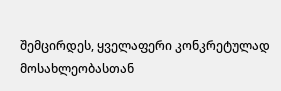შემცირდეს, ყველაფერი კონკრეტულად მოსახლეობასთან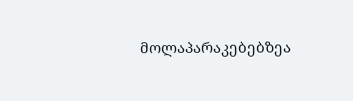მოლაპარაკებებზეა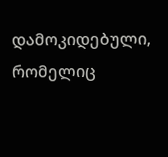დამოკიდებული, რომელიც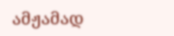ამჟამად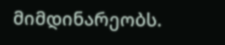მიმდინარეობს.